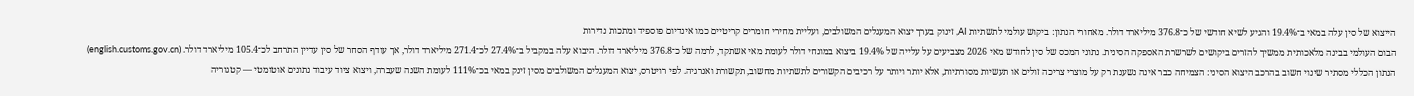הייצוא של סין עלה במאי ב־19.4% והגיע לשיא חודשי של כ־376.8 מיליארד דולר. מאחורי הנתון: ביקוש עולמי לתשתיות AI, זינוק בערך יצוא המעגלים המשולבים, ועליית מחירי חומרים קריטיים כמו אינדיום פוספיד ומתכות נדירות
הבום העולמי בבינה מלאכותית ממשיך להזרים ביקושים לשרשרת האספקה הסינית. נתוני המכס של סין לחודש מאי 2026 מצביעים על עלייה של 19.4% ביצוא במונחי דולר לעומת מאי אשתקד, לרמה של כ־376.8 מיליארד דולר. היבוא עלה במקביל ב־27.4% לכ־271.4 מיליארד דולר, אך עודף הסחר של סין עדיין התרחב לכ־105.4 מיליארד דולר. (english.customs.gov.cn)
הנתון הכללי מסתיר שינוי חשוב בהרכב היצוא הסיני: הצמיחה כבר אינה נשענת רק על מוצרי צריכה זולים או תעשיות מסורתיות, אלא יותר ויותר על רכיבים הקשורים לתשתיות מחשוב, תקשורת ואנרגיה. לפי רויטרס, יצוא המעגלים המשולבים מסין זינק במאי בכ־111% לעומת השנה שעברה, ויצוא ציוד עיבוד נתונים אוטומטי — קטגוריה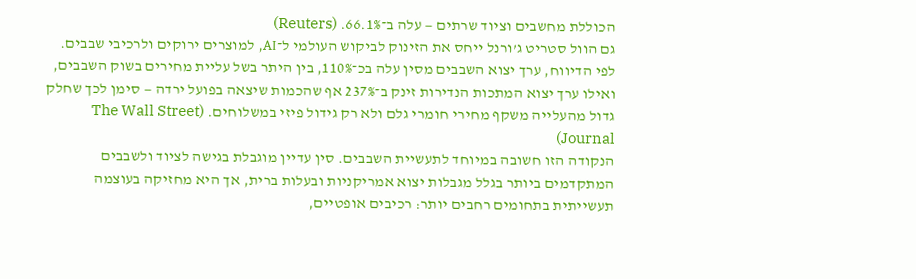הכוללת מחשבים וציוד שרתים — עלה ב־66.1%. (Reuters)
גם הוול סטריט ג’ורנל ייחס את הזינוק לביקוש העולמי ל־AI, למוצרים ירוקים ולרכיבי שבבים. לפי הדיווח, ערך יצוא השבבים מסין עלה בכ־110%, בין היתר בשל עליית מחירים בשוק השבבים, ואילו ערך יצוא המתכות הנדירות זינק ב־237% אף שהכמות שיצאה בפועל ירדה — סימן לכך שחלק גדול מהעלייה משקף מחירי חומרי גלם ולא רק גידול פיזי במשלוחים. (The Wall Street Journal)
הנקודה הזו חשובה במיוחד לתעשיית השבבים. סין עדיין מוגבלת בגישה לציוד ולשבבים המתקדמים ביותר בגלל מגבלות יצוא אמריקניות ובעלות ברית, אך היא מחזיקה בעוצמה תעשייתית בתחומים רחבים יותר: רכיבים אופטיים,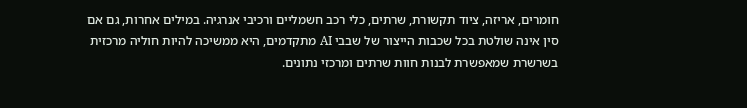חומרים, אריזה, ציוד תקשורת, שרתים, כלי רכב חשמליים ורכיבי אנרגיה. במילים אחרות, גם אם סין אינה שולטת בכל שכבות הייצור של שבבי AI מתקדמים, היא ממשיכה להיות חוליה מרכזית בשרשרת שמאפשרת לבנות חוות שרתים ומרכזי נתונים.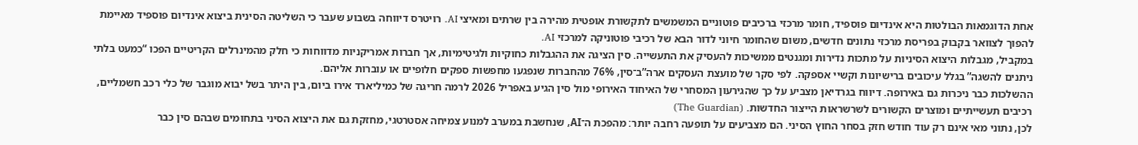אחת הדוגמאות הבולטות היא אינדיום פוספיד, חומר מרכזי ברכיבים פוטוניים המשמשים לתקשורת אופטית מהירה בין שרתים ומאיצי AI. רויטרס דיווחה בשבוע שעבר כי השליטה הסינית ביצוא אינדיום פוספיד מאיימת להפוך לצוואר בקבוק בפריסת מרכזי נתונים חדשים, משום שהחומר חיוני לדור הבא של רכיבי פוטוניקה למרכזי AI.
במקביל, מגבלות היצוא הסיניות על מתכות נדירות ומגנטים ממשיכות להעסיק את התעשייה. סין הציגה את ההגבלות כחוקיות ולגיטימיות, אך חברות אמריקניות מדווחות כי חלק מהמינרלים הקריטיים הפכו “כמעט בלתי ניתנים להשגה” בגלל עיכובים ברישיונות וקשיי אספקה. לפי סקר של מועצת העסקים ארה”ב־סין, 76% מהחברות שנפגעו מחפשות ספקים חלופיים או עוברות אליהם.
ההשלכות כבר ניכרות גם באירופה. דיווח בגרדיאן מצביע על כך שהגירעון המסחרי של האיחוד האירופי מול סין הגיע באפריל 2026 לרמה חריגה של כמיליארד אירו ביום, בין היתר בשל יבוא מוגבר של כלי רכב חשמליים, רכיבים תעשייתיים ומוצרים הקשורים לשרשראות הייצור החדשות. (The Guardian)
לכן, נתוני מאי אינם רק עוד חודש חזק בסחר החוץ הסיני. הם מצביעים על תופעה רחבה יותר: מהפכת ה־AI, שנחשבת במערב למנוע צמיחה אסטרטגי, מחזקת גם את היצוא הסיני בתחומים שבהם סין כבר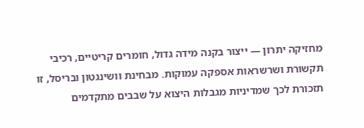מחזיקה יתרון — ייצור בקנה מידה גדול, חומרים קריטיים, רכיבי תקשורת ושרשראות אספקה עמוקות. מבחינת וושינגטון ובריסל, זו תזכורת לכך שמדיניות מגבלות היצוא על שבבים מתקדמים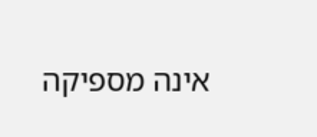אינה מספיקה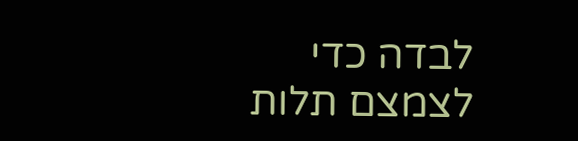לבדה כדי לצמצם תלות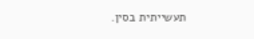תעשייתית בסין.